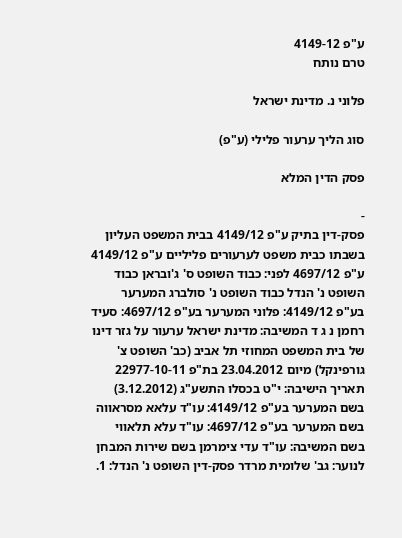ע"פ 4149-12
טרם נותח

פלוני נ. מדינת ישראל

סוג הליך ערעור פלילי (ע"פ)

פסק הדין המלא

-
פסק-דין בתיק ע"פ 4149/12 בבית המשפט העליון בשבתו כבית משפט לערעורים פליליים ע"פ 4149/12 ע"פ 4697/12 לפני: כבוד השופט ס' ג'ובראן כבוד השופט נ' הנדל כבוד השופט נ' סולברג המערער בע"פ 4149/12: פלוני המערער בע"פ 4697/12: סעיד רחמן נ ג ד המשיבה: מדינת ישראל ערעור על גזר דינו של בית המשפט המחוזי תל אביב (כב' השופט צ' גורפינקל) מיום 23.04.2012 בת"פ 22977-10-11 תאריך הישיבה: י"ט בכסלו התשע"ג (3.12.2012) בשם המערער בע"פ 4149/12: עו"ד עלאא מסראווה בשם המערער בע"פ 4697/12: עו"ד עלא תלאווי בשם המשיבה: עו"ד עדי צימרמן בשם שירות המבחן לנוער: גב' שלומית מרדר פסק-דין השופט נ' הנדל: 1.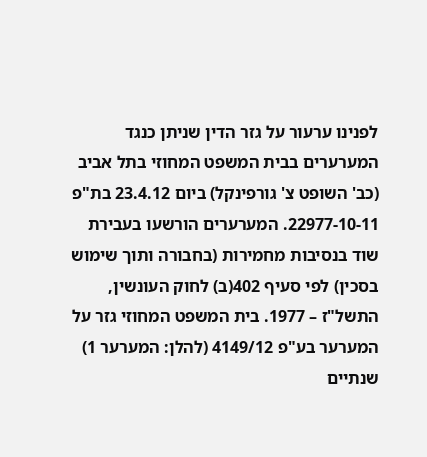לפנינו ערעור על גזר הדין שניתן כנגד המערערים בבית המשפט המחוזי בתל אביב (כב' השופט צ' גורפינקל) ביום 23.4.12 בת"פ 22977-10-11. המערערים הורשעו בעבירת שוד בנסיבות מחמירות (בחבורה ותוך שימוש בסכין) לפי סעיף 402(ב) לחוק העונשין, התשל"ז – 1977. בית המשפט המחוזי גזר על המערער בע"פ 4149/12 (להלן: המערער 1) שנתיים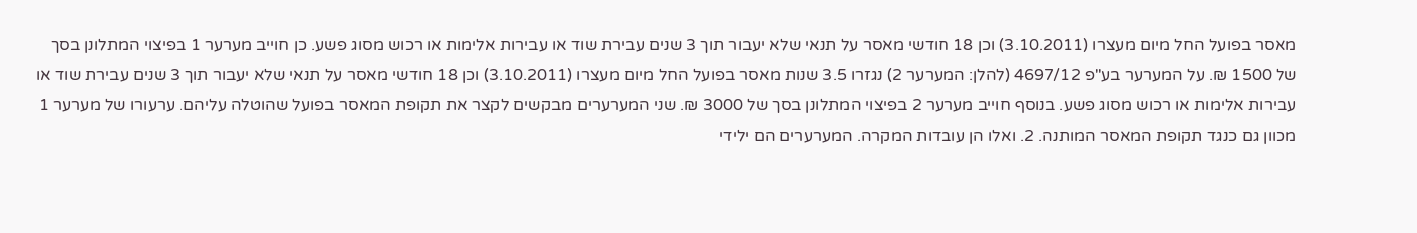מאסר בפועל החל מיום מעצרו (3.10.2011) וכן 18 חודשי מאסר על תנאי שלא יעבור תוך 3 שנים עבירת שוד או עבירות אלימות או רכוש מסוג פשע. כן חוייב מערער 1 בפיצוי המתלונן בסך של 1500 ₪. על המערער בע"פ 4697/12 (להלן: המערער 2) נגזרו 3.5 שנות מאסר בפועל החל מיום מעצרו (3.10.2011) וכן 18 חודשי מאסר על תנאי שלא יעבור תוך 3 שנים עבירת שוד או עבירות אלימות או רכוש מסוג פשע. בנוסף חוייב מערער 2 בפיצוי המתלונן בסך של 3000 ₪. שני המערערים מבקשים לקצר את תקופת המאסר בפועל שהוטלה עליהם. ערעורו של מערער 1 מכוון גם כנגד תקופת המאסר המותנה. 2. ואלו הן עובדות המקרה. המערערים הם ילידי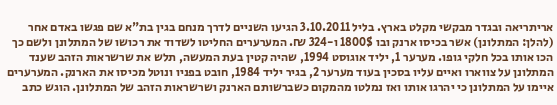אריתריאה ובגדר מבקשי מקלט בארץ. בליל 3.10.2011 הגיעו השניים לדרך מנחם בגין בת"א שם פגשו באדם אחר (להלן: המתלונן) אשר בכיסו ארנק ובו 1800$ ו-324 ₪. המערערים החליטו לשדוד את רכושו של המתלונן ולשם כך הכו אותו בכל חלקי גופו. מערער 1, יליד אוגוסט 1994, שהיה קטין בעת המעשה, תלש את שרשראות הזהב שענד המתלונן על צווארו ואיים עליו בסכין בעוד מערער 2, בגיר יליד 1984, חובט בפניו ונוטל מכיסו את הארנק. המערערים איימו על המתלונן כי יהרגו אותו ואז נמלטו מהמקום כשברשותם הארנק ושרשראות הזהב של המתלונן. הוגש כתב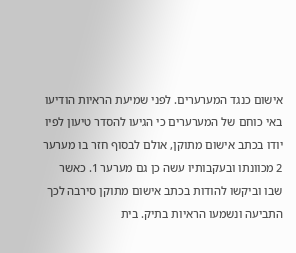אישום כנגד המערערים. לפני שמיעת הראיות הודיעו באי כוחם של המערערים כי הגיעו להסדר טיעון לפיו יודו בכתב אישום מתוקן, אולם לבסוף חזר בו מערער 2 מכוונתו ובעקבותיו עשה כן גם מערער 1. כאשר שבו וביקשו להודות בכתב אישום מתוקן סירבה לכך התביעה ונשמעו הראיות בתיק. בית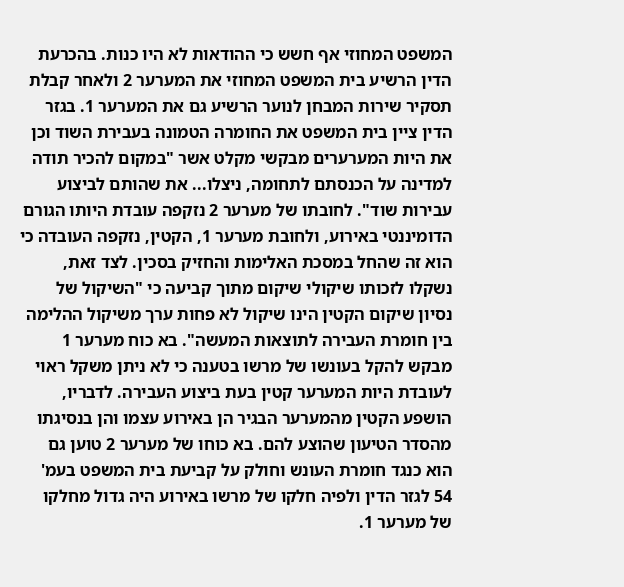המשפט המחוזי אף חשש כי ההודאות לא היו כנות. בהכרעת הדין הרשיע בית המשפט המחוזי את המערער 2 ולאחר קבלת תסקיר שירות המבחן לנוער הרשיע גם את המערער 1. בגזר הדין ציין בית המשפט את החומרה הטמונה בעבירת השוד וכן את היות המערערים מבקשי מקלט אשר "במקום להכיר תודה למדינה על הכנסתם לתחומה, ניצלו... את שהותם לביצוע עבירות שוד". לחובתו של מערער 2 נזקפה עובדת היותו הגורם הדומיננטי באירוע, ולחובת מערער 1, הקטין, נזקפה העובדה כי הוא זה שהחל במסכת האלימות והחזיק בסכין. לצד זאת, נשקלו לזכותו שיקולי שיקום מתוך קביעה כי "השיקול של נסיון שיקום הקטין הינו שיקול לא פחות ערך משיקול ההלימה בין חומרת העבירה לתוצאות המעשה". בא כוח מערער 1 מבקש להקל בעונשו של מרשו בטענה כי לא ניתן משקל ראוי לעובדת היות המערער קטין בעת ביצוע העבירה. לדבריו, הושפע הקטין מהמערער הבגיר הן באירוע עצמו והן בנסיגתו מהסדר הטיעון שהוצע להם. בא כוחו של מערער 2 טוען גם הוא כנגד חומרת העונש וחולק על קביעת בית המשפט בעמ' 54 לגזר הדין ולפיה חלקו של מרשו באירוע היה גדול מחלקו של מערער 1.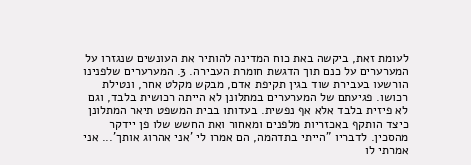לעומת זאת, ביקשה באת כוח המדינה להותיר את העונשים שנגזרו על המערערים על כנם תוך הדגשת חומרת העבירה. 3. המערערים שלפנינו הורשעו בעבירת שוד בגין תקיפת אדם, מבקש מקלט אחר, ונטילת רכושו. פגיעתם של המערערים במתלונן לא הייתה רכושית בלבד, וגם לא פיזית בלבד אלא אף נפשית. בעדותו בבית המשפט תיאר המתלונן כיצד הותקף באכזריות מלפנים ומאחור ואת החשש שלו פן יידקר מהסכין. לדבריו "הייתי בתדהמה, הם אמרו לי 'אני אהרוג אותך'... אני אמרתי לו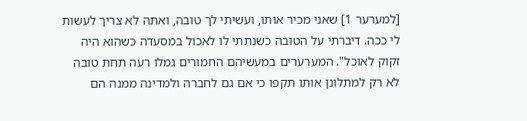[למערער 1] שאני מכיר אותו, ועשיתי לך טובה, ואתה לא צריך לעשות לי ככה. דיברתי על הטובה כשנתתי לו לאכול במסעדה כשהוא היה זקוק לאוכל". המערערים במעשיהם החמורים גמלו רעה תחת טובה לא רק למתלונן אותו תקפו כי אם גם לחברה ולמדינה ממנה הם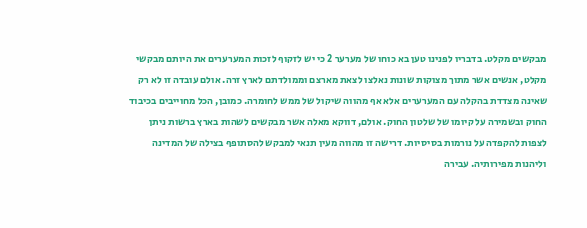מבקשים מקלט. בדבריו לפנינו טען בא כוחו של מערער 2 כי יש לזקוף לזכות המערערים את היותם מבקשי מקלט, אנשים אשר מתוך מצוקות שונות נאלצו לצאת מארצם וממולדתם לארץ זרה. אולם עובדה זו לא רק שאינה מצדדת בהקלה עם המערערים אלא אף מהווה שיקול של ממש לחומרה. כמובן, הכל מחוייבים בכיבוד החוק ובשמירה על קיומו של שלטון החוק. אולם, דווקא מאלה אשר מבקשים לשהות בארץ ברשות ניתן לצפות להקפדה על נורמות בסיסיות. דרישה זו מהווה מעין תנאי למבקש להסתופף בצילה של המדינה וליהנות מפירותיה. עבירה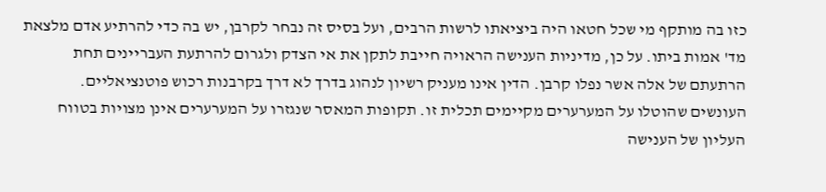כזו בה מותקף מי שכל חטאו היה ביציאתו לרשות הרבים, ועל בסיס זה נבחר לקרבן, יש בה כדי להרתיע אדם מלצאת מד' אמות ביתו. על כן, מדיניות הענישה הראויה חייבת לתקן את אי הצדק ולגרום להרתעת העבריינים תחת הרתעתם של אלה אשר נפלו קרבן. הדין אינו מעניק רשיון לנהוג בדרך לא דרך בקרבנות רכוש פוטנציאליים. העונשים שהוטלו על המערערים מקיימים תכלית זו. תקופות המאסר שנגזרו על המערערים אינן מצויות בטווח העליון של הענישה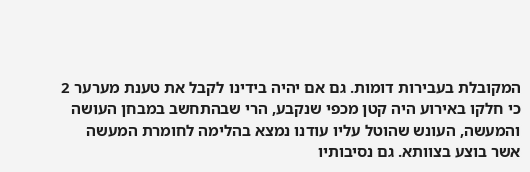המקובלת בעבירות דומות. גם אם יהיה בידינו לקבל את טענת מערער 2 כי חלקו באירוע היה קטן מכפי שנקבע, הרי שבהתחשב במבחן העושה והמעשה, העונש שהוטל עליו עודנו נמצא בהלימה לחומרת המעשה אשר בוצע בצוותא. גם נסיבותיו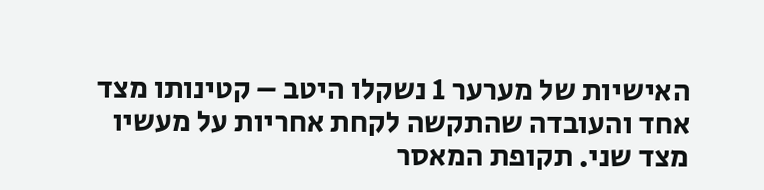האישיות של מערער 1 נשקלו היטב – קטינותו מצד אחד והעובדה שהתקשה לקחת אחריות על מעשיו מצד שני. תקופת המאסר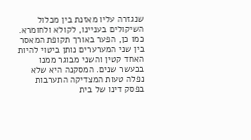שנגזרה עליו מאזנת בין מכלול השיקולים בעניינו, לקולא ולחומרא. כמו כן, הפער באורך תקופת המאסר בין שני המערערים נותן ביטוי להיות האחד קטין והשני מבוגר ממנו בכעשר שנים. המסקנה היא שלא נפלה טעות המצדיקה התערבות בפסק דינו של בית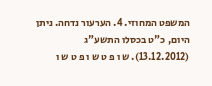המשפט המחוזי. 4. הערעור נדחה. ניתן היום, כ"ט בכסלו התשע"ג (13.12.2012). ש ו פ ט ש ו פ ט ש ו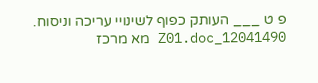פ ט ___ העותק כפוף לשינויי עריכה וניסוח. 12041490_Z01.doc מא מרכז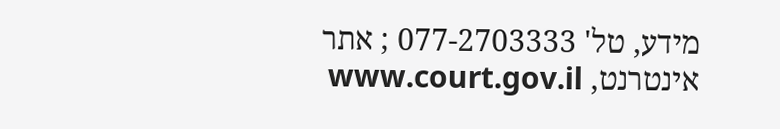מידע, טל' 077-2703333 ; אתר אינטרנט, www.court.gov.il